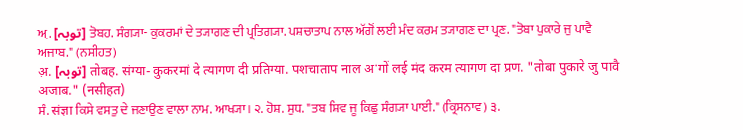ਅ਼. [توبہ] ਤੋਬਹ. ਸੰਗ੍ਯਾ- ਕੁਕਰਮਾਂ ਦੇ ਤ੍ਯਾਗਣ ਦੀ ਪ੍ਰਤਿਗ੍ਯਾ. ਪਸ਼ਚਾਤਾਪ ਨਾਲ ਅੱਗੋਂ ਲਈ ਮੰਦ ਕਰਮ ਤ੍ਯਾਗਣ ਦਾ ਪ੍ਰਣ. "ਤੋਬਾ ਪੁਕਾਰੇ ਜੁ ਪਾਵੈ ਅਜਾਬ." (ਨਸੀਹਤ)
अ़. [توبہ] तोबह. संग्या- कुकरमां दे त्यागण दी प्रतिग्या. पशचाताप नाल अॱगों लई मंद करम त्यागण दा प्रण. "तोबा पुकारे जु पावै अजाब." (नसीहत)
ਸੰ. संज्ञा ਕਿਸੇ ਵਸਤੁ ਦੇ ਜਣਾਉਣ ਵਾਲਾ ਨਾਮ. ਆਖ੍ਯਾ। ੨. ਹੋਸ਼. ਸੁਧ. "ਤਬ ਸ਼ਿਵ ਜੂ ਕਿਛੁ ਸੰਗ੍ਯਾ ਪਾਈ." (ਕ੍ਰਿਸਨਾਵ) ੩.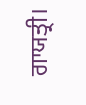ਗਾਯਤ੍ਰੀ।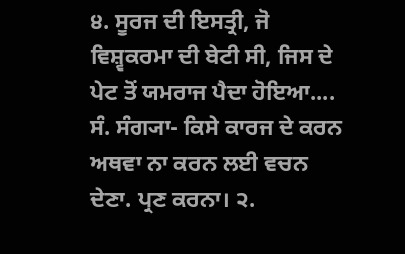੪. ਸੂਰਜ ਦੀ ਇਸਤ੍ਰੀ, ਜੋ ਵਿਸ਼੍ਵਕਰਮਾ ਦੀ ਬੇਟੀ ਸੀ, ਜਿਸ ਦੇ ਪੇਟ ਤੋਂ ਯਮਰਾਜ ਪੈਦਾ ਹੋਇਆ....
ਸੰ. ਸੰਗ੍ਯਾ- ਕਿਸੇ ਕਾਰਜ ਦੇ ਕਰਨ ਅਥਵਾ ਨਾ ਕਰਨ ਲਈ ਵਚਨ ਦੇਣਾ. ਪ੍ਰਣ ਕਰਨਾ। ੨.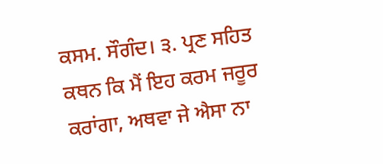ਕਸਮ. ਸੌਗੰਦ। ੩. ਪ੍ਰਣ ਸਹਿਤ ਕਥਨ ਕਿ ਮੈਂ ਇਹ ਕਰਮ ਜਰੂਰ ਕਰਾਂਗਾ, ਅਥਵਾ ਜੇ ਐਸਾ ਨਾ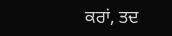ਕਰਾਂ, ਤਦ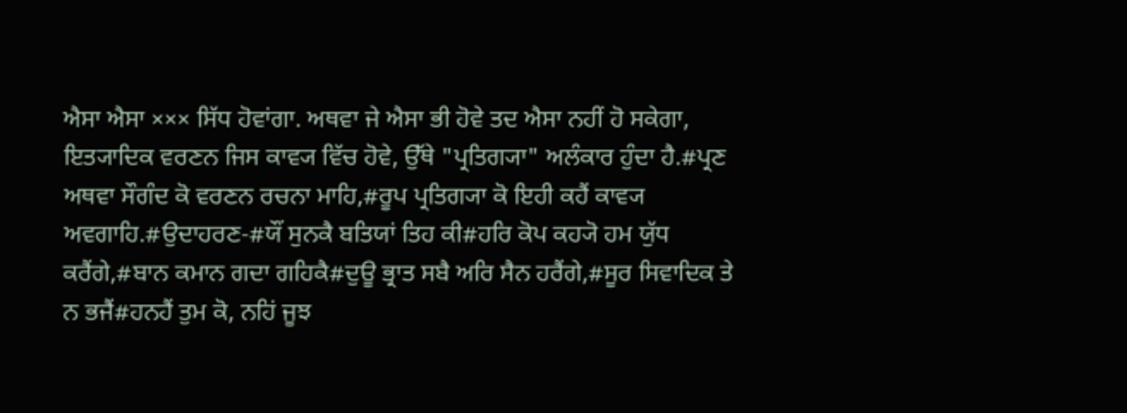ਐਸਾ ਐਸਾ ××× ਸਿੱਧ ਹੋਵਾਂਗਾ. ਅਥਵਾ ਜੇ ਐਸਾ ਭੀ ਹੋਵੇ ਤਦ ਐਸਾ ਨਹੀਂ ਹੋ ਸਕੇਗਾ, ਇਤ੍ਯਾਦਿਕ ਵਰਣਨ ਜਿਸ ਕਾਵ੍ਯ ਵਿੱਚ ਹੋਵੇ, ਉੱਥੇ "ਪ੍ਰਤਿਗ੍ਯਾ" ਅਲੰਕਾਰ ਹੁੰਦਾ ਹੈ.#ਪ੍ਰਣ ਅਥਵਾ ਸੌਗੰਦ ਕੋ ਵਰਣਨ ਰਚਨਾ ਮਾਹਿ,#ਰੂਪ ਪ੍ਰਤਿਗ੍ਯਾ ਕੋ ਇਹੀ ਕਹੈਂ ਕਾਵ੍ਯ ਅਵਗਾਹਿ.#ਉਦਾਹਰਣ-#ਯੌਂ ਸੁਨਕੈ ਬਤਿਯਾਂ ਤਿਹ ਕੀ#ਹਰਿ ਕੋਪ ਕਹ੍ਯੋ ਹਮ ਯੁੱਧ ਕਰੈਂਗੇ,#ਬਾਨ ਕਮਾਨ ਗਦਾ ਗਹਿਕੈ#ਦੁਊ ਭ੍ਰਾਤ ਸਬੈ ਅਰਿ ਸੈਨ ਹਰੈਂਗੇ,#ਸੂਰ ਸਿਵਾਦਿਕ ਤੇ ਨ ਭਜੈਂ#ਹਨਹੈਂ ਤੁਮ ਕੋ, ਨਹਿਂ ਜੂਝ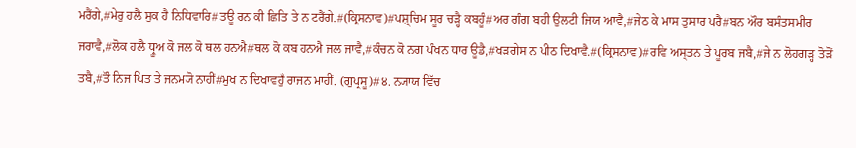ਮਰੈਂਗੇ,#ਮੇਰੁ ਹਲੈ ਸੁਕ ਹੈ ਨਿਧਿਵਾਰਿ#ਤਊ ਰਨ ਕੀ ਛਿਤਿ ਤੇ ਨ ਟਰੈਂਗੇ.#(ਕ੍ਰਿਸਨਾਵ)#ਪਸ਼੍ਚਿਮ ਸੂਰ ਚੜ੍ਹੈ ਕਬਹੂੰ#ਅਰ ਗੰਗ ਬਹੀ ਉਲਟੀ ਜਿਯ ਆਵੈ,#ਜੇਠ ਕੇ ਮਾਸ ਤੁਸਾਰ ਪਰੈ#ਬਨ ਔਰ ਬਸੰਤਸਮੀਰ ਜਰਾਵੈ,#ਲੋਕ ਹਲੈ ਧ੍ਰੂਅ ਕੋ ਜਲ ਕੋ ਥਲ ਹਨਐ#ਥਲ ਕੋ ਕਬ ਹਨਐ ਜਲ ਜਾਵੈ,#ਕੰਚਨ ਕੋ ਨਗ ਪੰਖਨ ਧਾਰ ਊਡੈ,#ਖੜਗੇਸ ਨ ਪੀਠ ਦਿਖਾਵੈ.#(ਕ੍ਰਿਸਨਾਵ)#ਰਵਿ ਅਸ੍ਤਨ ਤੇ ਪੂਰਬ ਜਬੈ,#ਜੇ ਨ ਲੋਹਗੜ੍ਹ ਤੋੜੋਂ ਤਬੈ,#ਤੌ ਨਿਜ ਪਿਤ ਤੇ ਜਨਮ੍ਯੋ ਨਾਹੀਂ#ਮੁਖ ਨ ਦਿਖਾਵਹੁਁ ਰਾਜਨ ਮਾਹੀਂ. (ਗੁਪ੍ਰਸੂ)#੪. ਨ੍ਯਾਯ ਵਿੱਚ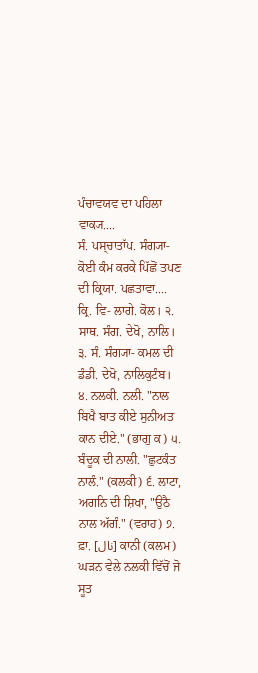ਪੰਚਾਵਯਵ ਦਾ ਪਹਿਲਾ ਵਾਕ੍ਯ....
ਸੰ. ਪਸ੍ਚਾਤਾੱਪ. ਸੰਗ੍ਯਾ- ਕੋਈ ਕੰਮ ਕਰਕੇ ਪਿੱਛੋਂ ਤਪਣ ਦੀ ਕ੍ਰਿਯਾ. ਪਛਤਾਵਾ....
ਕ੍ਰਿ. ਵਿ- ਲਾਗੇ. ਕੋਲ। ੨. ਸਾਥ. ਸੰਗ. ਦੇਖੋ, ਨਾਲਿ। ੩. ਸੰ. ਸੰਗ੍ਯਾ- ਕਮਲ ਦੀ ਡੰਡੀ. ਦੇਖੋ, ਨਾਲਿਕੁਟੰਬ। ੪. ਨਲਕੀ. ਨਲੀ. "ਨਾਲ ਬਿਖੈ ਬਾਤ ਕੀਏ ਸੁਨੀਅਤ ਕਾਨ ਦੀਏ." (ਭਾਗੁ ਕ) ੫. ਬੰਦੂਕ ਦੀ ਨਾਲੀ. "ਛੁਟਕੰਤ ਨਾਲੰ." (ਕਲਕੀ) ੬. ਲਾਟਾ, ਅਗਨਿ ਦੀ ਸ਼ਿਖਾ, "ਉਠੈ ਨਾਲ ਅੱਗੰ." (ਵਰਾਹ) ੭. ਫ਼ਾ. [نال] ਕਾਨੀ (ਕਲਮ) ਘੜਨ ਵੇਲੇ ਨਲਕੀ ਵਿੱਚੋਂ ਜੋ ਸੂਤ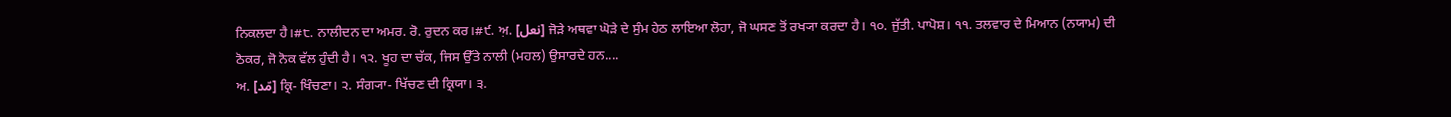ਨਿਕਲਦਾ ਹੈ।#੮. ਨਾਲੀਦਨ ਦਾ ਅਮਰ. ਰੋ. ਰੁਦਨ ਕਰ।#੯. ਅ਼. [نعل] ਜੋੜੇ ਅਥਵਾ ਘੋੜੇ ਦੇ ਸੁੰਮ ਹੇਠ ਲਾਇਆ ਲੋਹਾ, ਜੋ ਘਸਣ ਤੋਂ ਰਖ੍ਯਾ ਕਰਦਾ ਹੈ। ੧੦. ਜੁੱਤੀ. ਪਾਪੋਸ਼। ੧੧. ਤਲਵਾਰ ਦੇ ਮਿਆਨ (ਨਯਾਮ) ਦੀ ਠੋਕਰ, ਜੋ ਨੋਕ ਵੱਲ ਹੁੰਦੀ ਹੈ। ੧੨. ਖੂਹ ਦਾ ਚੱਕ, ਜਿਸ ਉੱਤੇ ਨਾਲੀ (ਮਹਲ) ਉਸਾਰਦੇ ਹਨ....
ਅ. [مّد] ਕ੍ਰਿ- ਖਿੰਚਣਾ। ੨. ਸੰਗ੍ਯਾ- ਖਿੱਚਣ ਦੀ ਕ੍ਰਿਯਾ। ੩.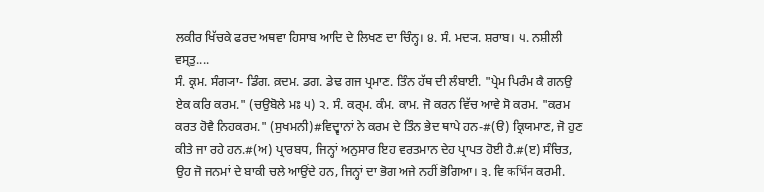ਲਕੀਰ ਖਿੱਚਕੇ ਫਰਦ ਅਥਵਾ ਹਿਸਾਬ ਆਦਿ ਦੇ ਲਿਖਣ ਦਾ ਚਿੰਨ੍ਹ। ੪. ਸੰ. ਮਦ੍ਯ. ਸ਼ਰਾਬ। ੫. ਨਸ਼ੀਲੀ ਵਸ੍ਤੁ....
ਸੰ. ਕ੍ਰਮ. ਸੰਗ੍ਯਾ- ਡਿੰਗ. ਕ਼ਦਮ. ਡਗ. ਡੇਢ ਗਜ ਪ੍ਰਮਾਣ. ਤਿੰਨ ਹੱਥ ਦੀ ਲੰਬਾਈ. "ਪ੍ਰੇਮ ਪਿਰੰਮ ਕੈ ਗਨਉ ਏਕ ਕਰਿ ਕਰਮ." (ਚਉਬੋਲੇ ਮਃ ੫) ੨. ਸੰ. ਕਰ੍ਮ. ਕੰਮ. ਕਾਮ. ਜੋ ਕਰਨ ਵਿੱਚ ਆਵੇ ਸੋ ਕਰਮ. "ਕਰਮ ਕਰਤ ਹੋਵੈ ਨਿਹਕਰਮ." (ਸੁਖਮਨੀ)#ਵਿਦ੍ਵਾਨਾਂ ਨੇ ਕਰਮ ਦੇ ਤਿੰਨ ਭੇਦ ਥਾਪੇ ਹਨ-#(ੳ) ਕ੍ਰਿਯਮਾਣ, ਜੋ ਹੁਣ ਕੀਤੇ ਜਾ ਰਹੇ ਹਨ.#(ਅ) ਪ੍ਰਾਰਬਧ, ਜਿਨ੍ਹਾਂ ਅਨੁਸਾਰ ਇਹ ਵਰਤਮਾਨ ਦੇਹ ਪ੍ਰਾਪਤ ਹੋਈ ਹੈ.#(ੲ) ਸੰਚਿਤ, ਉਹ ਜੋ ਜਨਮਾਂ ਦੇ ਬਾਕੀ ਚਲੇ ਆਉਂਦੇ ਹਨ, ਜਿਨ੍ਹਾਂ ਦਾ ਭੋਗ ਅਜੇ ਨਹੀਂ ਭੋਗਿਆ। ੩. ਵਿ कर्भिन ਕਰਮੀ.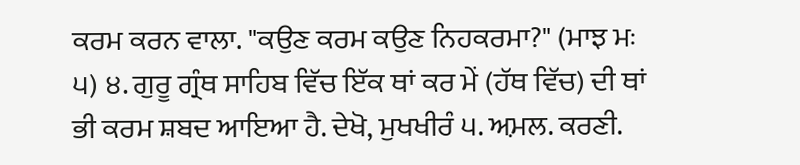ਕਰਮ ਕਰਨ ਵਾਲਾ. "ਕਉਣ ਕਰਮ ਕਉਣ ਨਿਹਕਰਮਾ?" (ਮਾਝ ਮਃ ੫) ੪. ਗੁਰੂ ਗ੍ਰੰਥ ਸਾਹਿਬ ਵਿੱਚ ਇੱਕ ਥਾਂ ਕਰ ਮੇਂ (ਹੱਥ ਵਿੱਚ) ਦੀ ਥਾਂ ਭੀ ਕਰਮ ਸ਼ਬਦ ਆਇਆ ਹੈ. ਦੇਖੋ, ਮੁਖਖੀਰੰ ੫. ਅ਼ਮਲ. ਕਰਣੀ.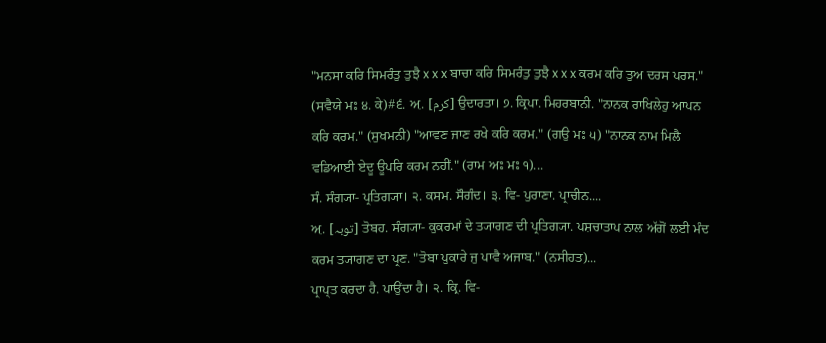"ਮਨਸਾ ਕਰਿ ਸਿਮਰੰਤੁ ਤੁਝੈ x x x ਬਾਚਾ ਕਰਿ ਸਿਮਰੰਤੁ ਤੁਝੈ x x x ਕਰਮ ਕਰਿ ਤੁਅ ਦਰਸ ਪਰਸ." (ਸਵੈਯੇ ਮਃ ੪. ਕੇ)#੬. ਅ਼. [کرم] ਉਦਾਰਤਾ। ੭. ਕ੍ਰਿਪਾ. ਮਿਹਰਬਾਨੀ. "ਨਾਨਕ ਰਾਖਿਲੇਹੁ ਆਪਨ ਕਰਿ ਕਰਮ." (ਸੁਖਮਨੀ) "ਆਵਣ ਜਾਣ ਰਖੇ ਕਰਿ ਕਰਮ." (ਗਉ ਮਃ ੫) "ਨਾਨਕ ਨਾਮ ਮਿਲੈ ਵਡਿਆਈ ਏਦੂ ਊਪਰਿ ਕਰਮ ਨਹੀਂ." (ਰਾਮ ਅਃ ਮਃ ੧)...
ਸੰ. ਸੰਗ੍ਯਾ- ਪ੍ਰਤਿਗ੍ਯਾ। ੨. ਕਸਮ. ਸੌਗੰਦ। ੩. ਵਿ- ਪੁਰਾਣਾ. ਪ੍ਰਾਚੀਨ....
ਅ਼. [توبہ] ਤੋਬਹ. ਸੰਗ੍ਯਾ- ਕੁਕਰਮਾਂ ਦੇ ਤ੍ਯਾਗਣ ਦੀ ਪ੍ਰਤਿਗ੍ਯਾ. ਪਸ਼ਚਾਤਾਪ ਨਾਲ ਅੱਗੋਂ ਲਈ ਮੰਦ ਕਰਮ ਤ੍ਯਾਗਣ ਦਾ ਪ੍ਰਣ. "ਤੋਬਾ ਪੁਕਾਰੇ ਜੁ ਪਾਵੈ ਅਜਾਬ." (ਨਸੀਹਤ)...
ਪ੍ਰਾਪ੍ਤ ਕਰਦਾ ਹੈ. ਪਾਉਂਦਾ ਹੈ। ੨. ਕ੍ਰਿ. ਵਿ-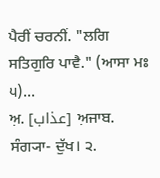ਪੈਰੀਂ ਚਰਨੀਂ. "ਲਗਿ ਸਤਿਗੁਰਿ ਪਾਵੈ." (ਆਸਾ ਮਃ ੫)...
ਅ਼. [عذاب] ਅ਼ਜਾਬ. ਸੰਗ੍ਯਾ- ਦੁੱਖ। ੨.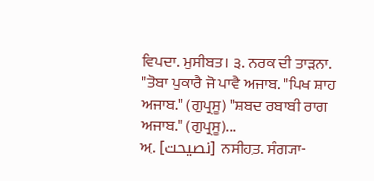ਵਿਪਦਾ. ਮੁਸੀਬਤ। ੩. ਨਰਕ ਦੀ ਤਾੜਨਾ. "ਤੋਬਾ ਪੁਕਾਰੈ ਜੋ ਪਾਵੈ ਅਜਾਬ. "ਪਿਖ ਸ਼ਾਹ ਅਜਾਬ." (ਗੁਪ੍ਰਸੂ) "ਸ਼ਬਦ ਰਬਾਬੀ ਰਾਗ ਅਜਾਬ." (ਗੁਪ੍ਰਸੂ)...
ਅ਼. [نصیحت] ਨਸੀਹ਼ਤ. ਸੰਗ੍ਯਾ-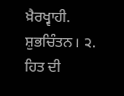ਖ਼ੈਰਖ੍ਵਾਹੀ. ਸ਼ੁਭਚਿੰਤਨ। ੨. ਹਿਤ ਦੀ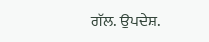ਗੱਲ. ਉਪਦੇਸ਼.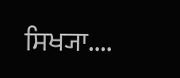ਸਿਖ੍ਯਾ....